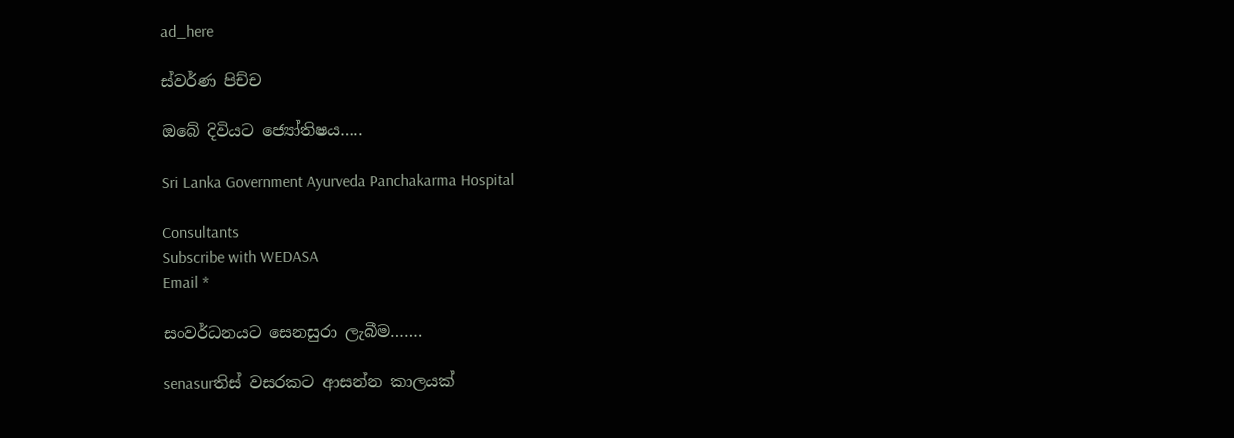ad_here

ස්වර්ණ පිච්ච

ඔබේ දිවියට ජ්‍යෝතිෂය…..

Sri Lanka Government Ayurveda Panchakarma Hospital

Consultants
Subscribe with WEDASA
Email *

සංවර්ධනයට සෙනසුරා ලැබීම…….

senasurතිස් වසරකට ආසන්න කාලයක්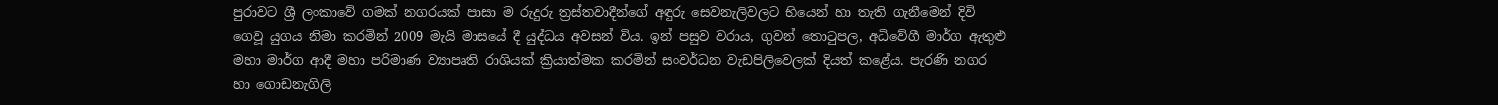පුරාවට ශ්‍රී ලංකාවේ ගමක් නගරයක් පාසා ම රුදුරු ත්‍රස්තවාදීන්ගේ අඳුරු සෙවනැලිවලට භියෙන් හා තැති ගැනීමෙන් දිවි ගෙවූ යුගය නිමා කරමින් 2009 මැයි මාසයේ දී යුද්ධය අවසන් විය. ඉන් පසුව වරාය, ගුවන් තොටුපල, අධිවේගී මාර්ග ඇතුළු මහා මාර්ග ආදී මහා පරිමාණ ව්‍යාපෘති රාශියක් ක්‍රියාත්මක කරමින් සංවර්ධන වැඩපිලිවෙලක් දියත් කළේය. පැරණි නගර හා ගොඩනැගිලි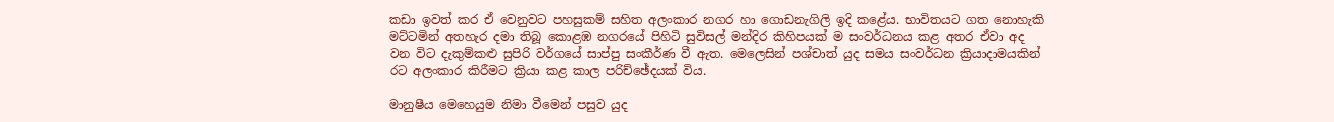කඩා ඉවත් කර ඒ වෙනුවට පහසුකම් සහිත අලංකාර නගර හා ගොඩනැගිලි ඉදි කළේය. භාවිතයට ගත නොහැකි මට්ටමින් අතහැර දමා තිබූ කොළඹ නගරයේ පිහිටි සුවිසල් මන්දිර කිහිපයක් ම සංවර්ධනය කළ අතර ඒවා අද වන විට දැකුම්කළු සුපිරි වර්ගයේ සාප්පු සංකීර්ණ වී ඇත. මෙලෙසින් පශ්චාත් යුද සමය සංවර්ධන ක්‍රියාදාමයකින් රට අලංකාර කිරීමට ක්‍රියා කළ කාල පරිච්ඡේදයක් විය.

මානුෂීය මෙහෙයුම නිමා වීමෙන් පසුව යුද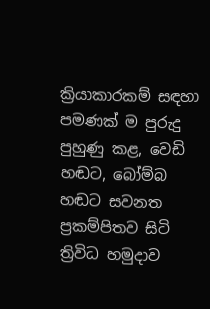ක්‍රියාකාරකම් සඳහා පමණක් ම පුරුදු පුහුණු කළ, වෙඩි හඬට, බෝම්බ හඬට සවනත ප්‍රකම්පිතව සිටි ත්‍රිවිධ හමුදාව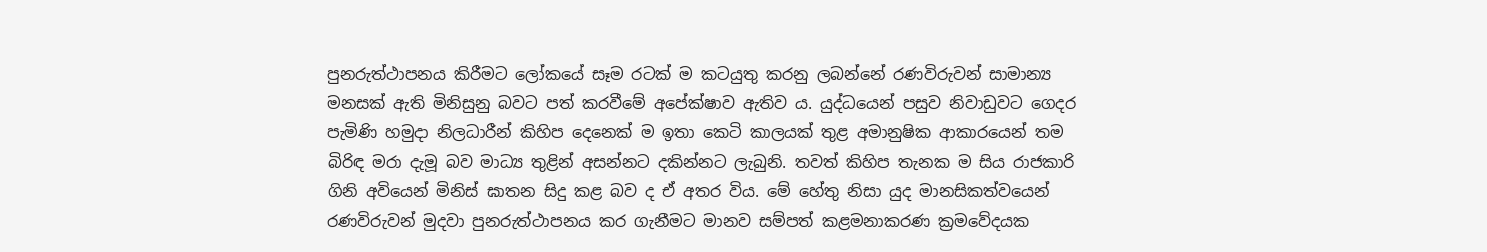පුනරුත්ථාපනය කිරීමට ලෝකයේ සෑම රටක් ම කටයුතු කරනු ලබන්නේ රණවිරුවන් සාමාන්‍ය මනසක් ඇති මිනිසුනු බවට පත් කරවීමේ අපේක්ෂාව ඇතිව ය. යුද්ධයෙන් පසුව නිවාඩුවට ගෙදර පැමිණි හමුදා නිලධාරීන් කිහිප දෙනෙක් ම ඉතා කෙටි කාලයක් තුළ අමානුෂික ආකාරයෙන් තම බිරිඳ මරා දැමූ බව මාධ්‍ය තුළින් අසන්නට දකින්නට ලැබුනි. තවත් කිහිප තැනක ම සිය රාජකාරි ගිනි අවියෙන් මිනිස් ඝාතන සිදු කළ බව ද ඒ අතර විය. මේ හේතු නිසා යුද මානසිකත්වයෙන් රණවිරුවන් මුදවා පුනරුත්ථාපනය කර ගැනීමට මානව සම්පත් කළමනාකරණ ක්‍රමවේදයක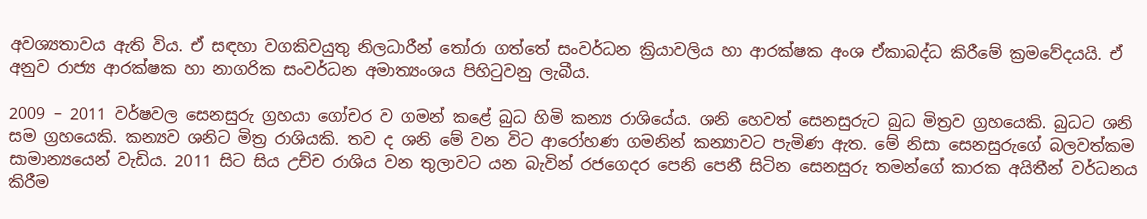අවශ්‍යතාවය ඇති විය. ඒ සඳහා වගකිවයුතු නිලධාරීන් තෝරා ගත්තේ සංවර්ධන ක්‍රියාවලිය හා ආරක්ෂක අංශ ඒකාබද්ධ කිරීමේ ක්‍රමවේදයයි. ඒ අනුව රාජ්‍ය ආරක්ෂක හා නාගරික සංවර්ධන අමාත්‍යංශය පිහිටුවනු ලැබීය.

2009 – 2011 වර්ෂවල සෙනසුරු ග්‍රහයා ගෝචර ව ගමන් කළේ බුධ හිමි කන්‍ය රාශියේය. ශනි හෙවත් සෙනසුරුට බුධ මිත්‍රව ග්‍රහයෙකි. බුධට ශනි සම ග්‍රහයෙකි. කන්‍යව ශනිට මිත්‍ර රාශියකි. තව ද ශනි මේ වන විට ආරෝහණ ගමනින් කන්‍යාවට පැමිණ ඇත. මේ නිසා සෙනසුරුගේ බලවත්කම සාමාන්‍යයෙන් වැඩිය. 2011 සිට සිය උච්ච රාශිය වන තුලාවට යන බැවින් රජගෙදර පෙනි පෙනී සිටින සෙනසුරු තමන්ගේ කාරක අයිතීන් වර්ධනය කිරීම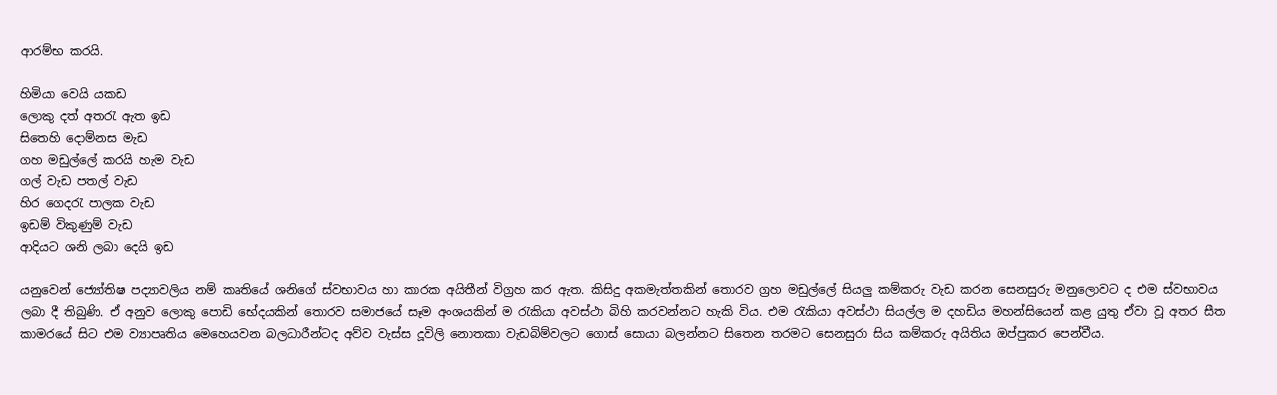ආරම්භ කරයි.

හිමියා වෙයි යකඩ
ලොකු දත් අතරැ ඇත ඉඩ
සිතෙහි දොම්නස මැඩ
ගහ මඩුල්ලේ කරයි හැම වැඩ
ගල් වැඩ පතල් වැඩ
හිර ගෙදරැ පාලක වැඩ
ඉඩම් විකුණුම් වැඩ
ආදියට ශනි ලබා දෙයි ඉඩ

යනුවෙන් ජ්‍යෝතිෂ පද්‍යාවලිය නම් කෘතියේ ශනිගේ ස්වභාවය හා කාරක අයිතීන් විග්‍රහ කර ඇත. කිසිදු අකමැත්තකින් තොරව ග්‍රහ මඩුල්ලේ සියලු කම්කරු වැඩ කරන සෙනසුරු මනුලොවට ද එම ස්වභාවය ලබා දී තිබුණි. ඒ අනුව ලොකු පොඩි භේදයකින් තොරව සමාජයේ සෑම අංශයකින් ම රැකියා අවස්ථා බිහි කරවන්නට හැකි විය. එම රැකියා අවස්ථා සියල්ල ම දහඩිය මහන්සියෙන් කළ යුතු ඒවා වූ අතර සීත කාමරයේ සිට එම ව්‍යාපෘතිය මෙහෙයවන බලධාරීන්ටද අව්ව වැස්ස දූවිලි නොතකා වැඩබිම්වලට ගොස් සොයා බලන්නට සිතෙන තරමට සෙනසුරා සිය කම්කරු අයිතිය ඔප්පුකර පෙන්වීය.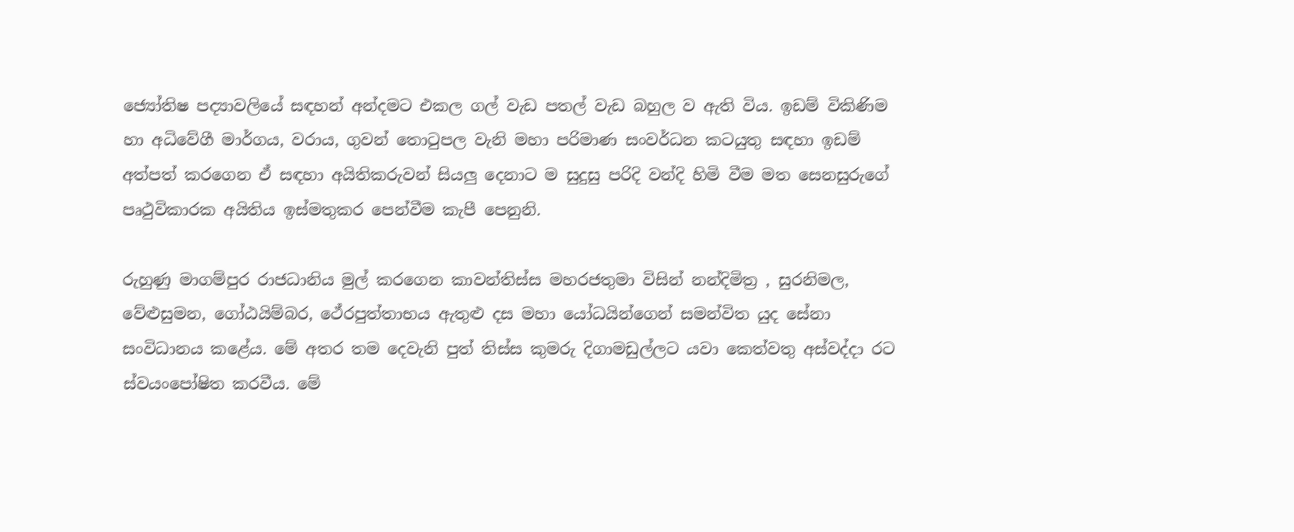ජ්‍යෝතිෂ පද්‍යාවලියේ සඳහන් අන්දමට එකල ගල් වැඩ පතල් වැඩ බහුල ව ඇති විය. ඉඩම් විකිණිම හා අධිවේගී මාර්ගය, වරාය, ගුවන් තොටුපල වැනි මහා පරිමාණ සංවර්ධන කටයුතු සඳහා ඉඩම් අත්පත් කරගෙන ඒ සඳහා අයිතිකරුවන් සියලු දෙනාට ම සුදුසු පරිදි වන්දි හිමි වීම මත සෙනසුරුගේ පෘථුවිකාරක අයිතිය ඉස්මතුකර පෙන්වීම කැපී පෙනුනි.

රුහුණු මාගම්පුර රාජධානිය මුල් කරගෙන කාවන්තිස්ස මහරජතුමා විසින් නන්දිමිත්‍ර , සුරනිමල, වේළුසුමන, ගෝඨයිම්බර, ථේරපුත්තාභය ඇතුළු දස මහා යෝධයින්ගෙන් සමන්විත යුද සේනා සංවිධානය කළේය. මේ අතර තම දෙවැනි පුත් තිස්ස කුමරු දිගාමඩුල්ලට යවා කෙත්වතු අස්වද්දා රට ස්වයංපෝෂිත කරවීය. මේ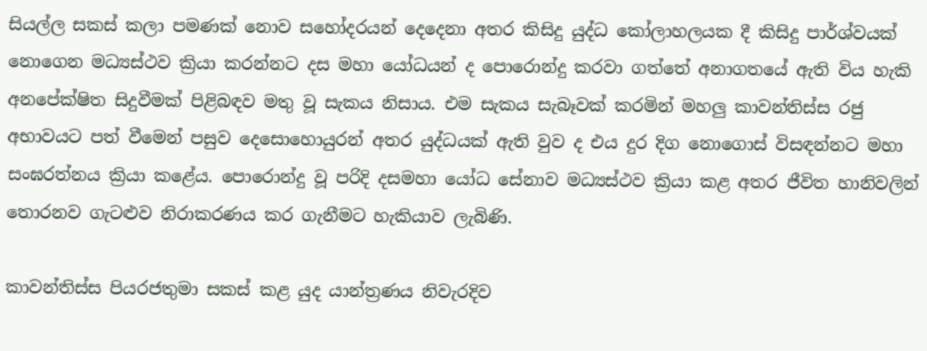සියල්ල සකස් කලා පමණක් නොව සහෝදරයන් දෙදෙනා අතර කිසිදු යුද්ධ කෝලාහලයක දී කිසිදු පාර්ශ්වයක් නොගෙන මධ්‍යස්ථව ක්‍රියා කරන්නට දස මහා යෝධයන් ද පොරොන්දු කරවා ගත්තේ අනාගතයේ ඇති විය හැකි අනපේක්ෂිත සිදුවීමක් පිළිබඳව මතු වූ සැකය නිසාය. එම සැකය සැබෑවක් කරමින් මහලු කාවන්තිස්ස රජු අභාවයට පත් වීමෙන් පසුව දෙසොහොයුරන් අතර යුද්ධයක් ඇති වුව ද එය දුර දිග නොගොස් විසඳන්නට මහා සංඝරත්නය ක්‍රියා කළේය. පොරොන්දු වූ පරිදි දසමහා යෝධ සේනාව මධ්‍යස්ථව ක්‍රියා කළ අතර ජීවිත හානිවලින් තොරනව ගැටළුව නිරාකරණය කර ගැනීමට හැකියාව ලැබිණි.

කාවන්තිස්ස පියරජතුමා සකස් කළ යුද යාන්ත්‍රණය නිවැරදිව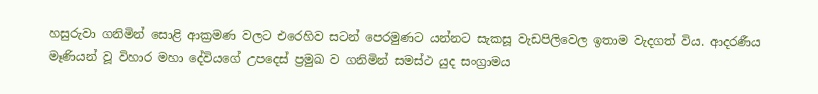හසුරුවා ගනිමින් සොළි ආක්‍රමණ වලට එරෙහිව සටන් පෙරමුණට යන්නට සැකසූ වැඩපිලිවෙල ඉතාම වැදගත් විය. ආදරණීය මෑණියන් වූ විහාර මහා දේවියගේ උපදෙස් ප්‍රමුඛ ව ගනිමින් සමස්ථ යුද සංග්‍රාමය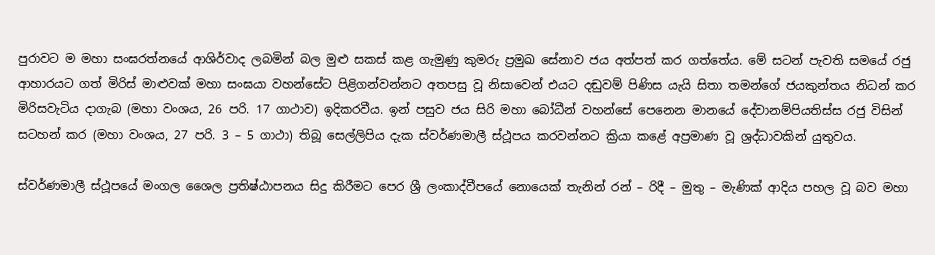පුරාවට ම මහා සංඝරත්නයේ ආශිර්වාද ලබමින් බල මුළු සකස් කළ ගැමුණු කුමරු ප්‍රමුඛ සේනාව ජය අත්පත් කර ගත්තේය. මේ සටන් පැවති සමයේ රජු ආහාරයට ගත් මිරිස් මාළුවක් මහා සංඝයා වහන්සේට පිළිගන්වන්නට අතපසු වූ නිසාවෙන් එයට දඬුවම් පිණිස යැයි සිතා තමන්ගේ ජයකුන්තය නිධන් කර මිරිසවැටිය දාගැබ (මහා වංශය, 26 පරි. 17 ගාථාව) ඉදිකරවීය. ඉන් පසුව ජය සිරි මහා බෝධීන් වහන්සේ පෙනෙන මානයේ දේවානම්පියතිස්ස රජු විසින් සටහන් කර (මහා වංශය, 27 පරි. 3 – 5 ගාථා) තිබූ සෙල්ලිපිය දැක ස්වර්ණමාලී ස්ථූපය කරවන්නට ක්‍රියා කළේ අප්‍රමාණ වූ ශ්‍රද්ධාවකින් යුතුවය.

ස්වර්ණමාලී ස්ථූපයේ මංගල ශෛල ප්‍රතිෂ්ඨාපනය සිදු කිරීමට පෙර ශ්‍රී ලංකාද්වීපයේ නොයෙක් තැනින් රන් – රිදී – මුතු – මැණික් ආදිය පහල වූ බව මහා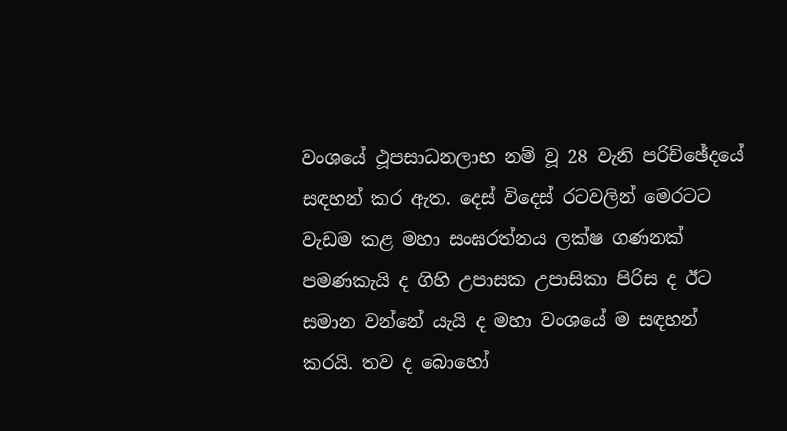වංශයේ ථූපසාධනලාභ නම් වූ 28 වැනි පරිච්ඡේදයේ සඳහන් කර ඇත. දෙස් විදෙස් රටවලින් මෙරටට වැඩම කළ මහා සංඝරත්නය ලක්ෂ ගණනක් පමණකැයි ද ගිහි උපාසක උපාසිකා පිරිස ද ඊට සමාන වන්නේ යැයි ද මහා වංශයේ ම සඳහන් කරයි. තව ද බොහෝ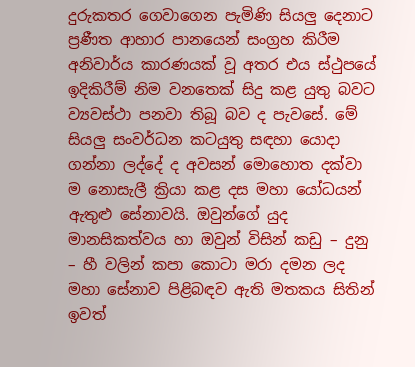දුරුකතර ගෙවාගෙන පැමිණි සියලු දෙනාට ප්‍රණීත ආහාර පානයෙන් සංග්‍රහ කිරීම අනිවාර්ය කාරණයක් වූ අතර එය ස්ථුපයේ ඉදිකිරීම් නිම වනතෙක් සිදු කළ යුතු බවට ව්‍යවස්ථා පනවා තිබූ බව ද පැවසේ. මේ සියලු සංවර්ධන කටයුතු සඳහා යොදා ගන්නා ලද්දේ ද අවසන් මොහොත දක්වා ම නොසැලී ක්‍රියා කළ දස මහා යෝධයන් ඇතුළු සේනාවයි. ඔවුන්ගේ යුද මානසිකත්වය හා ඔවුන් විසින් කඩු – දුනු – හී වලින් කපා කොටා මරා දමන ලද මහා සේනාව පිළිබඳව ඇති මතකය සිතින් ඉවත්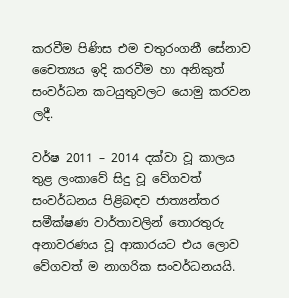කරවීම පිණිස එම චතුරංගනී සේනාව චෛත්‍යය ඉදි කරවීම හා අනිකුත් සංවර්ධන කටයුතුවලට යොමු කරවන ලදී.

වර්ෂ 2011 – 2014 දක්වා වූ කාලය තුළ ලංකාවේ සිදු වූ වේගවත් සංවර්ධනය පිළිබඳව ජාත්‍යන්තර සමීක්ෂණ වාර්තාවලින් තොරතුරු අනාවරණය වූ ආකාරයට එය ලොව වේගවත් ම නාගරික සංවර්ධනයයි.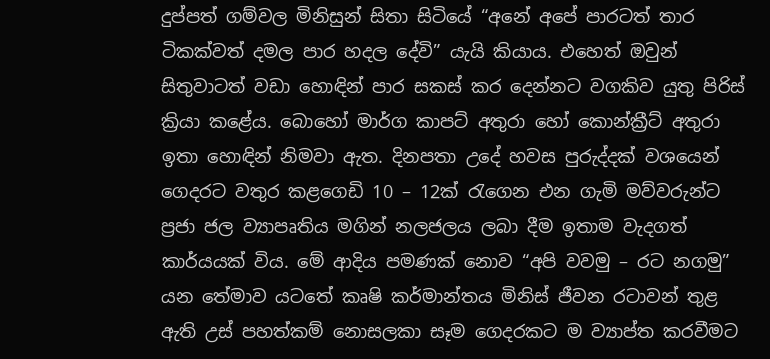දුප්පත් ගම්වල මිනිසුන් සිතා සිටියේ “අනේ අපේ පාරටත් තාර ටිකක්වත් දමල පාර හදල දේවි” යැයි කියාය. එහෙත් ඔවුන් සිතුවාටත් වඩා හොඳින් පාර සකස් කර දෙන්නට වගකිව යුතු පිරිස් ක්‍රියා කළේය. බොහෝ මාර්ග කාපට් අතුරා හෝ කොන්ක්‍රීට් අතුරා ඉතා හොඳින් නිමවා ඇත. දිනපතා උදේ හවස පුරුද්දක් වශයෙන් ගෙදරට වතුර කළගෙඩි 10 – 12ක් රැගෙන එන ගැමි මව්වරුන්ට ප්‍රජා ජල ව්‍යාපෘතිය මගින් නලජලය ලබා දීම ඉතාම වැදගත් කාර්යයක් විය. මේ ආදිය පමණක් නොව “අපි වවමු – රට නගමු” යන තේමාව යටතේ කෘෂි කර්මාන්තය මිනිස් ජීවන රටාවන් තුළ ඇති උස් පහත්කම් නොසලකා සෑම ගෙදරකට ම ව්‍යාප්ත කරවීමට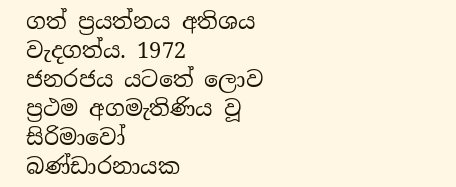ගත් ප්‍රයත්නය අතිශය වැදගත්ය. 1972 ජනරජය යටතේ ලොව ප්‍රථම අගමැතිණිය වූ සිරිමාවෝ බණ්ඩාරනායක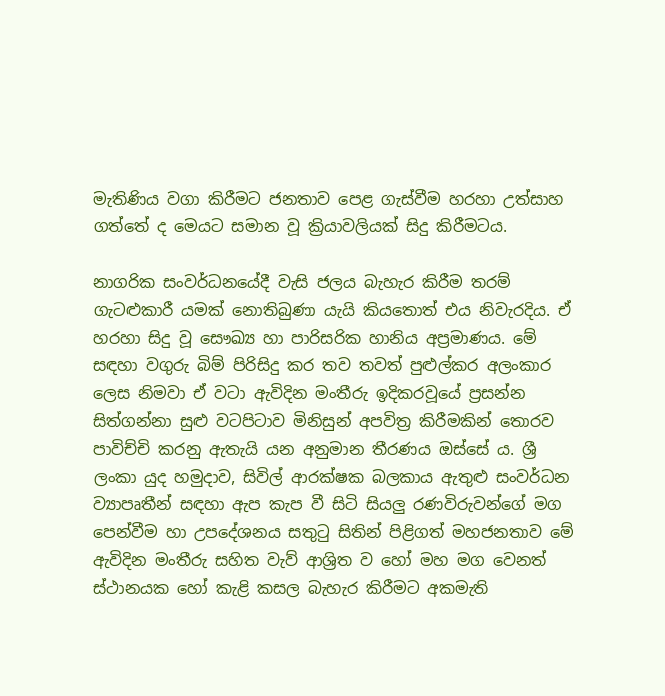මැතිණිය වගා කිරීමට ජනතාව පෙළ ගැස්වීම හරහා උත්සාහ ගත්තේ ද මෙයට සමාන වූ ක්‍රියාවලියක් සිදු කිරීමටය.

නාගරික සංවර්ධනයේදී වැසි ජලය බැහැර කිරීම තරම් ගැටළුකාරී යමක් නොතිබුණා යැයි කියතොත් එය නිවැරදිය. ඒ හරහා සිදු වූ සෞඛ්‍ය හා පාරිසරික හානිය අප්‍රමාණය. මේ සඳහා වගුරු බිම් පිරිසිදු කර තව තවත් පුළුල්කර අලංකාර ලෙස නිමවා ඒ වටා ඇවිදින මංතීරු ඉදිකරවූයේ ප්‍රසන්න සිත්ගන්නා සුළු වටපිටාව මිනිසුන් අපවිත්‍ර කිරීමකින් තොරව පාවිච්චි කරනු ඇතැයි යන අනුමාන තීරණය ඔස්සේ ය. ශ්‍රී ලංකා යුද හමුදාව, සිවිල් ආරක්ෂක බලකාය ඇතුළු සංවර්ධන ව්‍යාපෘතීන් සඳහා ඇප කැප වී සිටි සියලු රණවිරුවන්ගේ මග පෙන්වීම හා උපදේශනය සතුටු සිතින් පිළිගත් මහජනතාව මේ ඇවිදින මංතීරු සහිත වැව් ආශ්‍රිත ව හෝ මහ මග වෙනත් ස්ථානයක හෝ කැළි කසල බැහැර කිරීමට අකමැති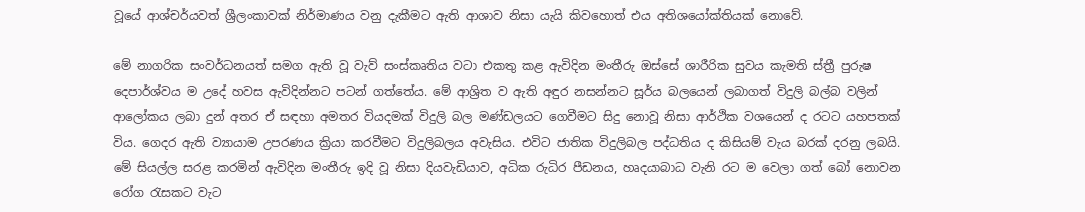වූයේ ආශ්චර්යවත් ශ්‍රීලංකාවක් නිර්මාණය වනු දැකීමට ඇති ආශාව නිසා යැයි කිවහොත් එය අතිශයෝක්තියක් නොවේ.

මේ නාගරික සංවර්ධනයත් සමග ඇති වූ වැව් සංස්කෘතිය වටා එකතු කළ ඇවිදින මංතීරු ඔස්සේ ශාරීරික සුවය කැමති ස්ත්‍රී පුරුෂ දෙපාර්ශ්වය ම උදේ හවස ඇවිදින්නට පටන් ගත්තේය. මේ ආශ්‍රිත ව ඇති අඳුර නසන්නට සූර්ය බලයෙන් ලබාගත් විදුලි බල්බ වලින් ආලෝකය ලබා දුන් අතර ඒ සඳහා අමතර වියදමක් විදුලි බල මණ්ඩලයට ගෙවීමට සිදු නොවූ නිසා ආර්ථික වශයෙන් ද රටට යහපතක් විය. ගෙදර ඇති ව්‍යායාම උපරණය ක්‍රියා කරවීමට විදුලිබලය අවැසිය. එවිට ජාතික විදුලිබල පද්ධතිය ද කිසියම් වැය බරක් දරනු ලබයි. මේ සියල්ල සරළ කරමින් ඇවිදින මංතීරු ඉදි වූ නිසා දියවැඩියාව, අධික රුධිර පීඩනය, හෘදයාබාධ වැනි රට ම වෙලා ගත් බෝ නොවන රෝග රැසකට වැට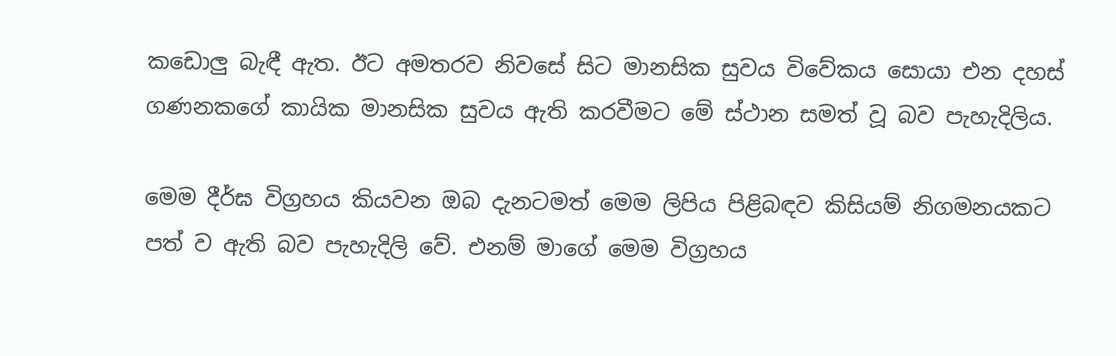කඩොලු බැඳී ඇත. ඊට අමතරව නිවසේ සිට මානසික සුවය විවේකය සොයා එන දහස් ගණනකගේ කායික මානසික සුවය ඇති කරවීමට මේ ස්ථාන සමත් වූ බව පැහැදිලිය.

මෙම දීර්ඝ විග්‍රහය කියවන ඔබ දැනටමත් මෙම ලිපිය පිළිබඳව කිසියම් නිගමනයකට පත් ව ඇති බව පැහැදිලි වේ. එනම් මාගේ මෙම විග්‍රහය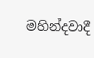මහින්දවාදී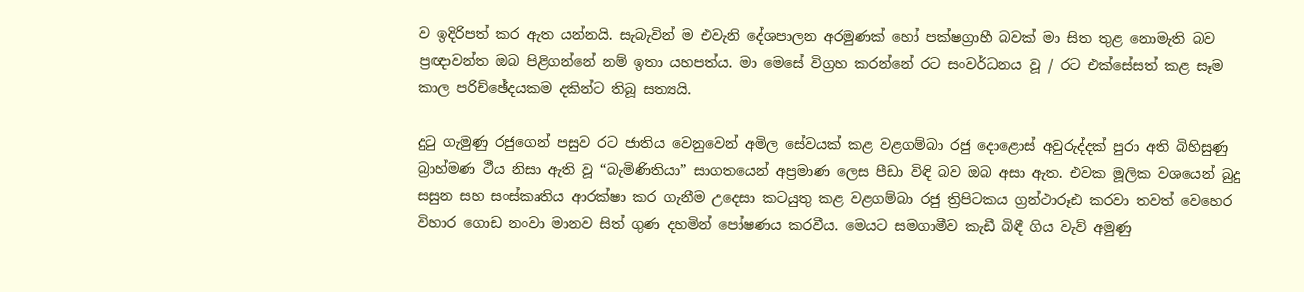ව ඉදිරිපත් කර ඇත යන්නයි. සැබැවින් ම එවැනි දේශපාලන අරමුණක් හෝ පක්ෂග්‍රාහී බවක් මා සිත තුළ නොමැති බව ප්‍රඥාවන්ත ඔබ පිළිගන්නේ නම් ඉතා යහපත්ය. මා මෙසේ විග්‍රහ කරන්නේ රට සංවර්ධනය වූ / රට එක්සේසත් කළ සෑම කාල පරිච්ඡේදයකම දකින්ට තිබූ සත්‍යයි.

දුටු ගැමුණු රජුගෙන් පසුව රට ජාතිය වෙනුවෙන් අමිල සේවයක් කළ වළගම්බා රජු දොළොස් අවුරුද්දක් පුරා අති බිහිසුණු බ්‍රාහ්මණ ථීය නිසා ඇති වූ “බැමිණිතියා” සාගතයෙන් අප්‍රමාණ ලෙස පීඩා විඳි බව ඔබ අසා ඇත. එවක මූලික වශයෙන් බුදු සසුන සහ සංස්කෘතිය ආරක්ෂා කර ගැනීම උදෙසා කටයුතු කළ වළගම්බා රජු ත්‍රිපිටකය ග්‍රන්ථාරූඪ කරවා තවත් වෙහෙර විහාර ගොඩ නංවා මානව සිත් ගුණ දහමින් පෝෂණය කරවීය. මෙයට සමගාමීව කැඩී බිඳී ගිය වැව් අමුණු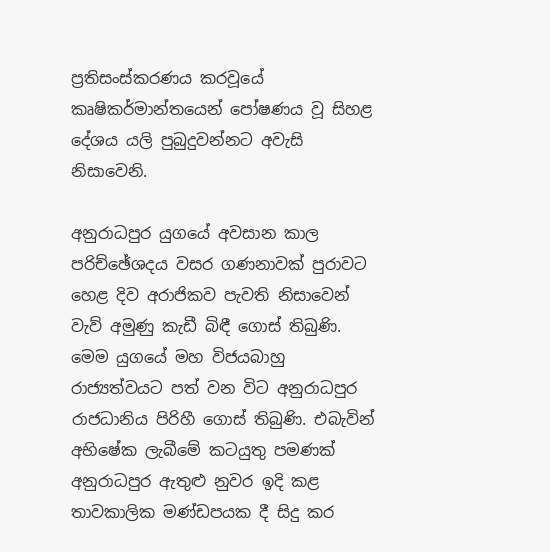ප්‍රතිසංස්කරණය කරවූයේ කෘෂිකර්මාන්තයෙන් පෝෂණය වූ සිහළ දේශය යලි පුබුදුවන්නට අවැසි නිසාවෙනි.

අනුරාධපුර යුගයේ අවසාන කාල පරිච්ඡේශදය වසර ගණනාවක් පුරාවට හෙළ දිව අරාජිකව පැවති නිසාවෙන් වැව් අමුණු කැඩී බිඳී ගොස් තිබුණි. මෙම යුගයේ මහ විජයබාහු රාජ්‍යත්වයට පත් වන විට අනුරාධපුර රාජධානිය පිරිහී ගොස් තිබුණි. එබැවින් අභිෂේක ලැබීමේ කටයුතු පමණක් අනුරාධපුර ඇතුළු නුවර ඉදි කළ තාවකාලික මණ්ඩපයක දී සිදු කර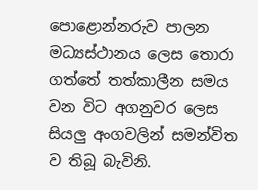පොළොන්නරුව පාලන මධ්‍යස්ථානය ලෙස තොරා ගත්තේ තත්කාලීන සමය වන විට අගනුවර ලෙස සියලු අංගවලින් සමන්විත ව තිබූ බැවිනි.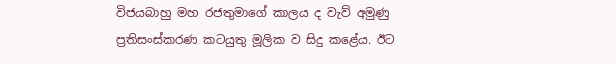විජයබාහු මහ රජතුමාගේ කාලය ද වැව් අමුණු ප්‍රතිසංස්කරණ කටයුතු මූලික ව සිදු කළේය. ඊට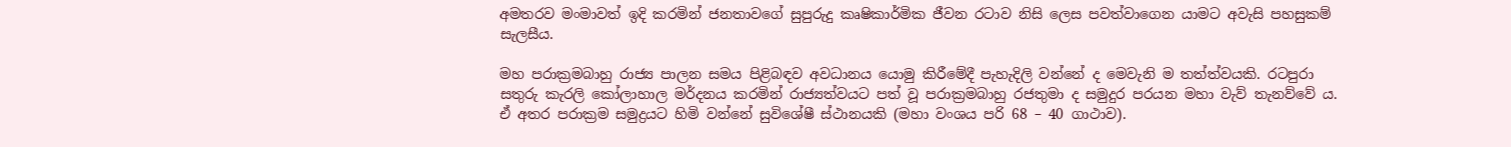අමතරව මංමාවත් ඉදි කරමින් ජනතාවගේ සුපුරුදු කෘෂිකාර්මික ජීවන රටාව නිසි ලෙස පවත්වාගෙන යාමට අවැසි පහසුකම් සැලසීය.

මහ පරාක්‍රමබාහු රාජ්‍ය පාලන සමය පිළිබඳව අවධානය යොමු කිරීමේදී පැහැදිලි වන්නේ ද මෙවැනි ම තත්ත්වයකි. රටපුරා සතුරු කැරලි කෝලාහාල මර්දනය කරමින් රාජ්‍යත්වයට පත් වූ පරාක්‍රමබාහු රජතුමා ද සමුදුර පරයන මහා වැව් තැනව්වේ ය. ඒ අතර පරාක්‍රම සමුද්‍රයට හිමි වන්නේ සුවිශේෂී ස්ථානයකි (මහා වංශය පරි 68 – 40 ගාථාව).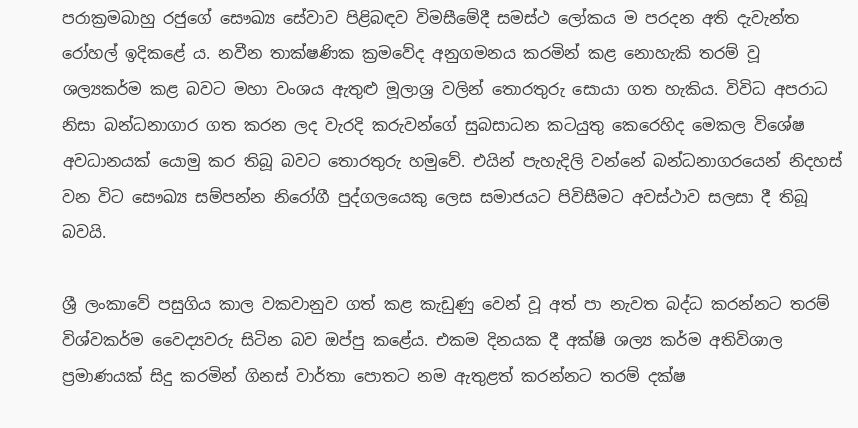පරාක්‍රමබාහු රජුගේ සෞඛ්‍ය සේවාව පිළිබඳව විමසීමේදී සමස්ථ ලෝකය ම පරදන අති දැවැන්ත රෝහල් ඉදිකළේ ය. නවීන තාක්ෂණික ක්‍රමවේද අනුගමනය කරමින් කළ නොහැකි තරම් වූ ශල්‍යකර්ම කළ බවට මහා වංශය ඇතුළු මූලාශ්‍ර වලින් තොරතුරු සොයා ගත හැකිය. විවිධ අපරාධ නිසා බන්ධනාගාර ගත කරන ලද වැරදි කරුවන්ගේ සුබසාධන කටයුතු කෙරෙහිද මෙකල විශේෂ අවධානයක් යොමු කර තිබූ බවට තොරතුරු හමුවේ. එයින් පැහැදිලි වන්නේ බන්ධනාගරයෙන් නිදහස් වන විට සෞඛ්‍ය සම්පන්න නිරෝගී පුද්ගලයෙකු ලෙස සමාජයට පිවිසීමට අවස්ථාව සලසා දී තිබූ බවයි.

ශ්‍රී ලංකාවේ පසුගිය කාල වකවානුව ගත් කළ කැඩුණු වෙන් වූ අත් පා නැවත බද්ධ කරන්නට තරම් විශ්වකර්ම වෛද්‍යවරු සිටින බව ඔප්පු කළේය. එකම දිනයක දී අක්ෂි ශල්‍ය කර්ම අතිවිශාල ප්‍රමාණයක් සිදු කරමින් ගිනස් වාර්තා පොතට නම ඇතුළත් කරන්නට තරම් දක්ෂ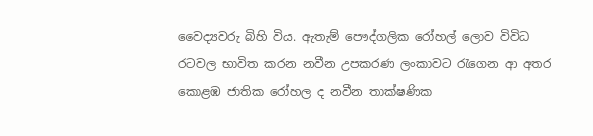වෛද්‍යවරු බිහි විය. ඇතැම් පෞද්ගලික රෝහල් ලොව විවිධ රටවල භාවිත කරන නවීන උපකරණ ලංකාවට රැගෙන ආ අතර කොළඹ ජාතික රෝහල ද නවීන තාක්ෂණික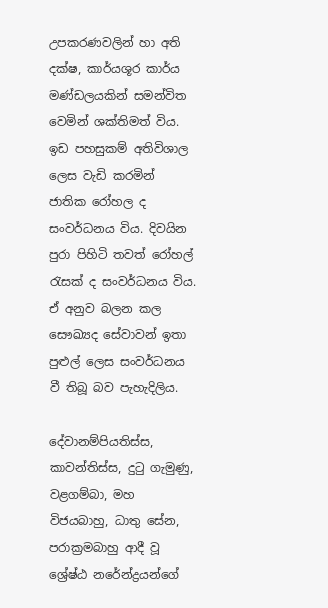උපකරණවලින් හා අති දක්ෂ, කාර්යශූර කාර්ය මණ්ඩලයකින් සමන්විත වෙමින් ශක්තිමත් විය. ඉඩ පහසුකම් අතිවිශාල ලෙස වැඩි කරමින් ජාතික රෝහල ද සංවර්ධනය විය. දිවයින පුරා පිහිටි තවත් රෝහල් රැසක් ද සංවර්ධනය විය. ඒ අනුව බලන කල සෞඛ්‍යද සේවාවන් ඉතා පුළුල් ලෙස සංවර්ධනය වී තිබූ බව පැහැදිලිය.

දේවානම්පියතිස්ස, කාවන්තිස්ස, දුටු ගැමුණු, වළගම්බා, මහ විජයබාහු, ධාතු සේන, පරාක්‍රමබාහු ආදී වූ ශ්‍රේෂ්ඨ නරේන්ද්‍රයන්ගේ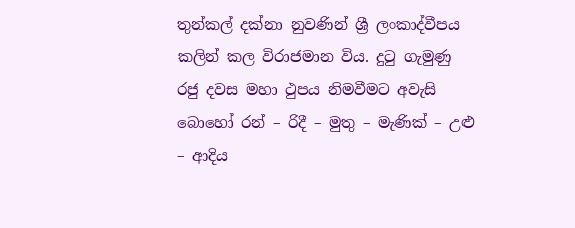තුන්කල් දක්නා නුවණින් ශ්‍රී ලංකාද්වීපය කලින් කල විරාජමාන විය. දුටු ගැමුණු රජු දවස මහා ථුපය නිමවීමට අවැසි බොහෝ රන් – රිදී – මුතු – මැණික් – උළු – ආදිය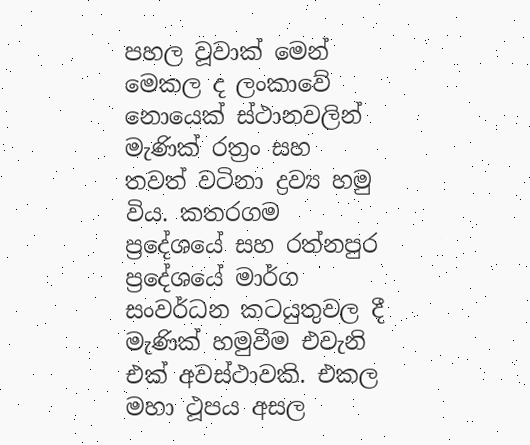පහල වූවාක් මෙන් මෙකල ද ලංකාවේ නොයෙක් ස්ථානවලින් මැණික් රත්‍රං සහ තවත් වටිනා ද්‍රව්‍ය හමු විය. කතරගම ප්‍රදේශයේ සහ රත්නපුර ප්‍රදේශයේ මාර්ග සංවර්ධන කටයුතුවල දී මැණික් හමුවීම එවැනි එක් අවස්ථාවකි. එකල මහා ථූපය අසල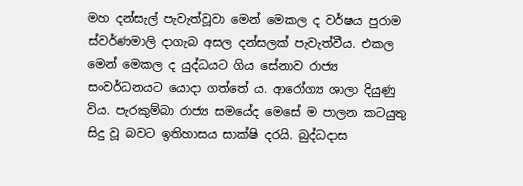මහ දන්සැල් පැවැත්වූවා මෙන් මෙකල ද වර්ෂය පුරාම ස්වර්ණමාලි දාගැබ අසල දන්සලක් පැවැත්වීය. එකල මෙන් මෙකල ද යුද්ධයට ගිය සේනාව රාජ්‍ය සංවර්ධනයට යොදා ගත්තේ ය. ආරෝග්‍ය ශාලා දියුණු විය. පැරකුම්බා රාජ්‍ය සමයේද මෙසේ ම පාලන කටයුතු සිදු වූ බවට ඉතිහාසය සාක්ෂි දරයි. බුද්ධදාස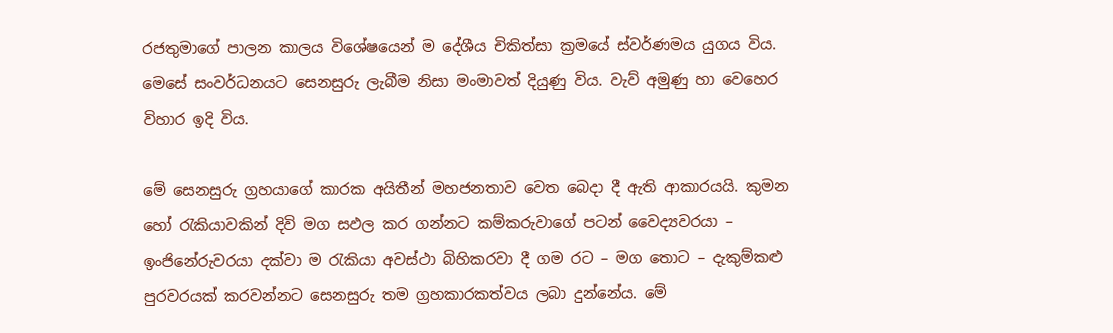රජතුමාගේ පාලන කාලය විශේෂයෙන් ම දේශීය චිකිත්සා ක්‍රමයේ ස්වර්ණමය යුගය විය. මෙසේ සංවර්ධනයට සෙනසුරු ලැබීම නිසා මංමාවත් දියුණු විය. වැව් අමුණු හා වෙහෙර විහාර ඉදි විය.

මේ සෙනසුරු ග්‍රහයාගේ කාරක අයිතීන් මහජනතාව වෙත බෙදා දී ඇති ආකාරයයි. කුමන හෝ රැකියාවකින් දිවි මග සඵල කර ගන්නට කම්කරුවාගේ පටන් වෛද්‍යවරයා – ඉංජිනේරුවරයා දක්වා ම රැකියා අවස්ථා බිහිකරවා දී ගම රට – මග තොට – දැකුම්කළු පුරවරයක් කරවන්නට සෙනසුරු තම ග්‍රහකාරකත්වය ලබා දුන්නේය. මේ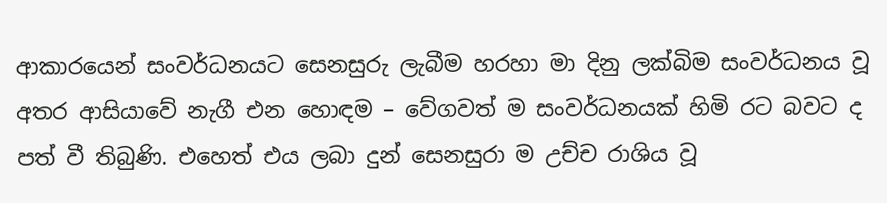ආකාරයෙන් සංවර්ධනයට සෙනසුරු ලැබීම හරහා මා දිනු ලක්බිම සංවර්ධනය වූ අතර ආසියාවේ නැගී එන හොඳම – වේගවත් ම සංවර්ධනයක් හිමි රට බවට ද පත් වී තිබුණි. එහෙත් එය ලබා දුන් සෙනසුරා ම උච්ච රාශිය වූ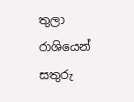තුලා රාශියෙන් සතුරු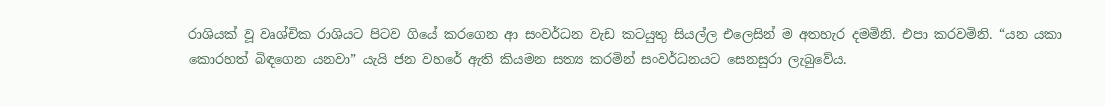රාශියක් වූ වෘශ්චික රාශියට පිටව ගියේ කරගෙන ආ සංවර්ධන වැඩ කටයුතු සියල්ල එලෙසින් ම අතහැර දමමිනි. එපා කරවමිනි. “යන යකා කොරහත් බිඳගෙන යනවා” යැයි ජන වහරේ ඇති කියමන සත්‍ය කරමින් සංවර්ධනයට සෙනසුරා ලැබුවේය.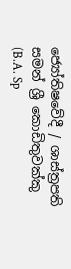ජ්‍යෝතිෂවේදී / ශාස්ත්‍රපති
සමන් ශ්‍රී කොඩිතුවක්කු
(B.A. Sp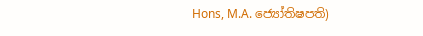Hons, M.A. ජ්‍යෝතිෂපති)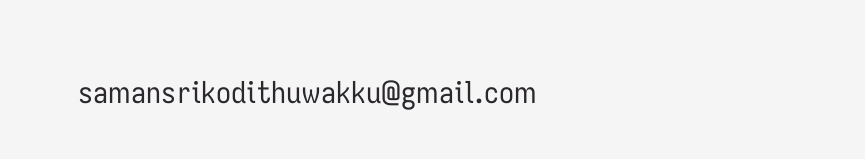samansrikodithuwakku@gmail.com